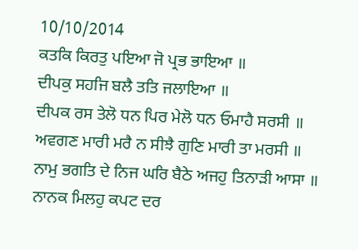10/10/2014
ਕਤਕਿ ਕਿਰਤੁ ਪਇਆ ਜੋ ਪ੍ਰਭ ਭਾਇਆ ॥
ਦੀਪਕੁ ਸਹਜਿ ਬਲੈ ਤਤਿ ਜਲਾਇਆ ॥
ਦੀਪਕ ਰਸ ਤੇਲੋ ਧਨ ਪਿਰ ਮੇਲੋ ਧਨ ਓਮਾਹੈ ਸਰਸੀ ॥
ਅਵਗਣ ਮਾਰੀ ਮਰੈ ਨ ਸੀਝੈ ਗੁਣਿ ਮਾਰੀ ਤਾ ਮਰਸੀ ॥
ਨਾਮੁ ਭਗਤਿ ਦੇ ਨਿਜ ਘਰਿ ਬੈਠੇ ਅਜਹੁ ਤਿਨਾੜੀ ਆਸਾ ॥
ਨਾਨਕ ਮਿਲਹੁ ਕਪਟ ਦਰ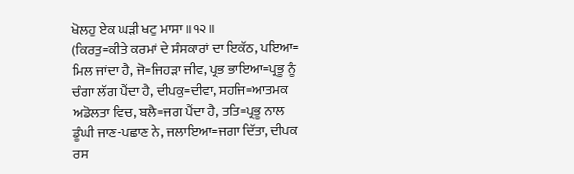ਖੋਲਹੁ ਏਕ ਘੜੀ ਖਟੁ ਮਾਸਾ ॥੧੨॥
(ਕਿਰਤੁ=ਕੀਤੇ ਕਰਮਾਂ ਦੇ ਸੰਸਕਾਰਾਂ ਦਾ ਇਕੱਠ, ਪਇਆ=
ਮਿਲ ਜਾਂਦਾ ਹੈ, ਜੋ=ਜਿਹੜਾ ਜੀਵ, ਪ੍ਰਭ ਭਾਇਆ=ਪ੍ਰਭੂ ਨੂੰ
ਚੰਗਾ ਲੱਗ ਪੈਂਦਾ ਹੈ, ਦੀਪਕੁ=ਦੀਵਾ, ਸਹਜਿ=ਆਤਮਕ
ਅਡੋਲਤਾ ਵਿਚ, ਬਲੈ=ਜਗ ਪੈਂਦਾ ਹੈ, ਤਤਿ=ਪ੍ਰਭੂ ਨਾਲ
ਡੂੰਘੀ ਜਾਣ-ਪਛਾਣ ਨੇ, ਜਲਾਇਆ=ਜਗਾ ਦਿੱਤਾ, ਦੀਪਕ
ਰਸ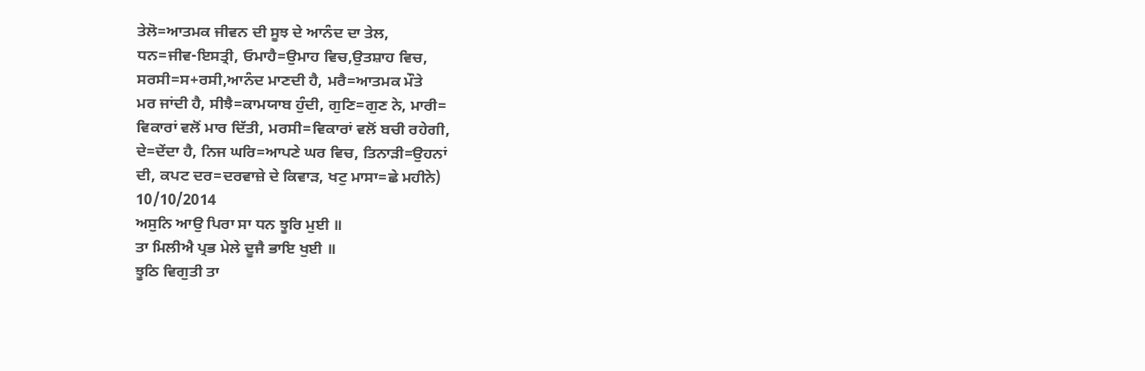ਤੇਲੋ=ਆਤਮਕ ਜੀਵਨ ਦੀ ਸੂਝ ਦੇ ਆਨੰਦ ਦਾ ਤੇਲ,
ਧਨ=ਜੀਵ-ਇਸਤ੍ਰੀ, ਓਮਾਹੈ=ਉਮਾਹ ਵਿਚ,ਉਤਸ਼ਾਹ ਵਿਚ,
ਸਰਸੀ=ਸ+ਰਸੀ,ਆਨੰਦ ਮਾਣਦੀ ਹੈ, ਮਰੈ=ਆਤਮਕ ਮੌਤੇ
ਮਰ ਜਾਂਦੀ ਹੈ, ਸੀਝੈ=ਕਾਮਯਾਬ ਹੁੰਦੀ, ਗੁਣਿ=ਗੁਣ ਨੇ, ਮਾਰੀ=
ਵਿਕਾਰਾਂ ਵਲੋਂ ਮਾਰ ਦਿੱਤੀ, ਮਰਸੀ=ਵਿਕਾਰਾਂ ਵਲੋਂ ਬਚੀ ਰਹੇਗੀ,
ਦੇ=ਦੇਂਦਾ ਹੈ, ਨਿਜ ਘਰਿ=ਆਪਣੇ ਘਰ ਵਿਚ, ਤਿਨਾੜੀ=ਉਹਨਾਂ
ਦੀ, ਕਪਟ ਦਰ=ਦਰਵਾਜ਼ੇ ਦੇ ਕਿਵਾੜ, ਖਟੁ ਮਾਸਾ=ਛੇ ਮਹੀਨੇ)
10/10/2014
ਅਸੁਨਿ ਆਉ ਪਿਰਾ ਸਾ ਧਨ ਝੂਰਿ ਮੁਈ ॥
ਤਾ ਮਿਲੀਐ ਪ੍ਰਭ ਮੇਲੇ ਦੂਜੈ ਭਾਇ ਖੁਈ ॥
ਝੂਠਿ ਵਿਗੁਤੀ ਤਾ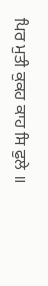ਪਿਰ ਮੁਤੀ ਕੁਕਹ ਕਾਹ ਸਿ ਫੁਲੇ ॥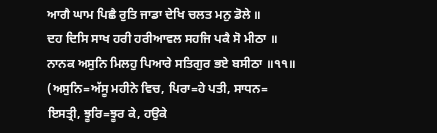ਆਗੈ ਘਾਮ ਪਿਛੈ ਰੁਤਿ ਜਾਡਾ ਦੇਖਿ ਚਲਤ ਮਨੁ ਡੋਲੇ ॥
ਦਹ ਦਿਸਿ ਸਾਖ ਹਰੀ ਹਰੀਆਵਲ ਸਹਜਿ ਪਕੈ ਸੋ ਮੀਠਾ ॥
ਨਾਨਕ ਅਸੁਨਿ ਮਿਲਹੁ ਪਿਆਰੇ ਸਤਿਗੁਰ ਭਏ ਬਸੀਠਾ ॥੧੧॥
(ਅਸੁਨਿ=ਅੱਸੂ ਮਹੀਨੇ ਵਿਚ, ਪਿਰਾ=ਹੇ ਪਤੀ, ਸਾਧਨ=
ਇਸਤ੍ਰੀ, ਝੂਰਿ=ਝੂਰ ਕੇ, ਹਉਕੇ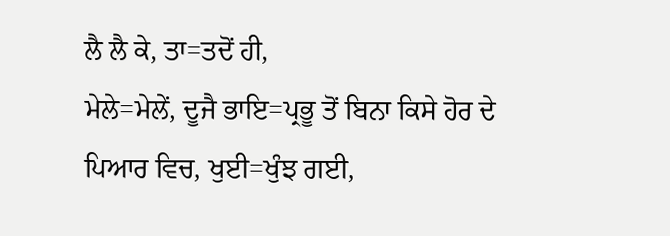ਲੈ ਲੈ ਕੇ, ਤਾ=ਤਦੋਂ ਹੀ,
ਮੇਲੇ=ਮੇਲੇਂ, ਦੂਜੈ ਭਾਇ=ਪ੍ਰਭੂ ਤੋਂ ਬਿਨਾ ਕਿਸੇ ਹੋਰ ਦੇ
ਪਿਆਰ ਵਿਚ, ਖੁਈ=ਖੁੰਝ ਗਈ,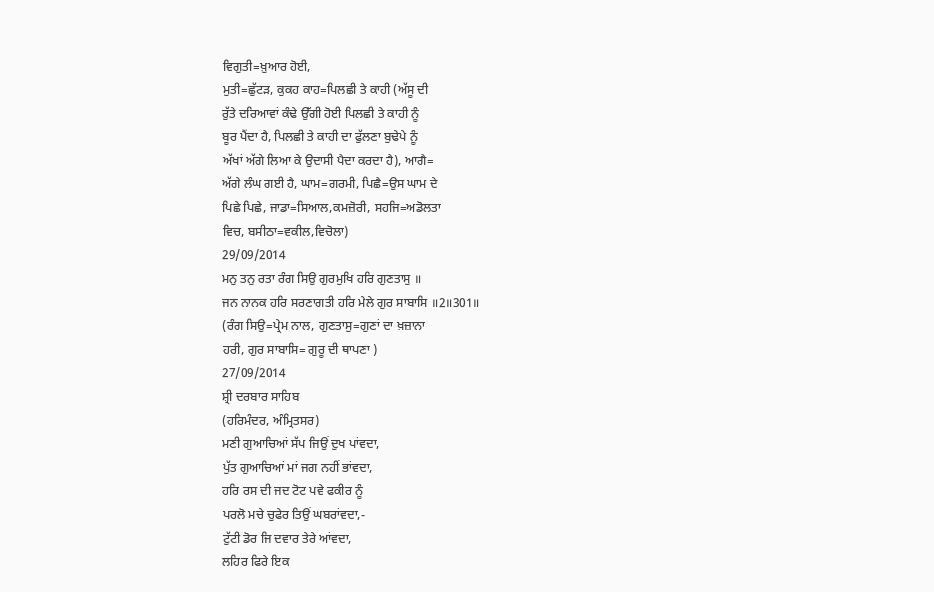ਵਿਗੁਤੀ=ਖ਼ੁਆਰ ਹੋਈ,
ਮੁਤੀ=ਛੁੱਟੜ, ਕੁਕਹ ਕਾਹ=ਪਿਲਛੀ ਤੇ ਕਾਹੀ (ਅੱਸੂ ਦੀ
ਰੁੱਤੇ ਦਰਿਆਵਾਂ ਕੰਢੇ ਉੱਗੀ ਹੋਈ ਪਿਲਛੀ ਤੇ ਕਾਹੀ ਨੂੰ
ਬੂਰ ਪੈਂਦਾ ਹੈ, ਪਿਲਛੀ ਤੇ ਕਾਹੀ ਦਾ ਫੁੱਲਣਾ ਬੁਢੇਪੇ ਨੂੰ
ਅੱਖਾਂ ਅੱਗੇ ਲਿਆ ਕੇ ਉਦਾਸੀ ਪੈਦਾ ਕਰਦਾ ਹੈ), ਆਗੈ=
ਅੱਗੇ ਲੰਘ ਗਈ ਹੈ, ਘਾਮ=ਗਰਮੀ, ਪਿਛੈ=ਉਸ ਘਾਮ ਦੇ
ਪਿਛੇ ਪਿਛੇ, ਜਾਡਾ=ਸਿਆਲ,ਕਮਜ਼ੋਰੀ, ਸਹਜਿ=ਅਡੋਲਤਾ
ਵਿਚ, ਬਸੀਠਾ=ਵਕੀਲ,ਵਿਚੋਲਾ)
29/09/2014
ਮਨੁ ਤਨੁ ਰਤਾ ਰੰਗ ਸਿਉ ਗੁਰਮੁਖਿ ਹਰਿ ਗੁਣਤਾਸੁ ॥
ਜਨ ਨਾਨਕ ਹਰਿ ਸਰਣਾਗਤੀ ਹਰਿ ਮੇਲੇ ਗੁਰ ਸਾਬਾਸਿ ॥2॥301॥
(ਰੰਗ ਸਿਉ=ਪ੍ਰੇਮ ਨਾਲ, ਗੁਣਤਾਸੁ=ਗੁਣਾਂ ਦਾ ਖ਼ਜ਼ਾਨਾ
ਹਰੀ, ਗੁਰ ਸਾਬਾਸਿ= ਗੁਰੂ ਦੀ ਥਾਪਣਾ )
27/09/2014
ਸ਼੍ਰੀ ਦਰਬਾਰ ਸਾਹਿਬ
(ਹਰਿਮੰਦਰ, ਅੰਮ੍ਰਿਤਸਰ)
ਮਣੀ ਗੁਆਚਿਆਂ ਸੱਪ ਜਿਉਂ ਦੁਖ ਪਾਂਵਦਾ,
ਪੁੱਤ ਗੁਆਚਿਆਂ ਮਾਂ ਜਗ ਨਹੀਂ ਭਾਂਵਦਾ,
ਹਰਿ ਰਸ ਦੀ ਜਦ ਟੋਟ ਪਵੇ ਫਕੀਰ ਨੂੰ
ਪਰਲੋ ਮਚੇ ਚੁਫੇਰ ਤਿਉਂ ਘਬਰਾਂਵਦਾ,-
ਟੁੱਟੀ ਡੋਰ ਜਿ ਦਵਾਰ ਤੇਰੇ ਆਂਵਦਾ,
ਲਹਿਰ ਫਿਰੇ ਇਕ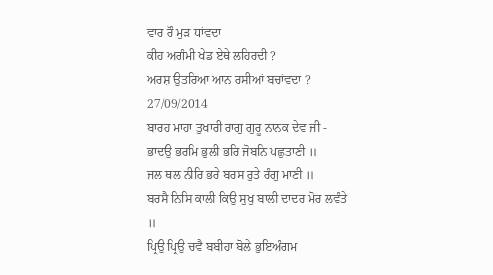ਵਾਰ ਰੌ ਮੁੜ ਧਾਂਵਦਾ
ਕੀਹ ਅਗੰਮੀ ਖੇਡ ਏਥੇ ਲਹਿਰਦੀ ?
ਅਰਸ਼ ਉਤਰਿਆ ਆਨ ਰਸੀਆਂ ਬਚਾਂਵਦਾ ?
27/09/2014
ਬਾਰਹ ਮਾਹਾ ਤੁਖਾਰੀ ਰਾਗੁ ਗੁਰੂ ਨਾਨਕ ਦੇਵ ਜੀ -
ਭਾਦਉ ਭਰਮਿ ਭੁਲੀ ਭਰਿ ਜੋਬਨਿ ਪਛੁਤਾਣੀ ॥
ਜਲ ਥਲ ਨੀਰਿ ਭਰੇ ਬਰਸ ਰੁਤੇ ਰੰਗੁ ਮਾਣੀ ॥
ਬਰਸੈ ਨਿਸਿ ਕਾਲੀ ਕਿਉ ਸੁਖੁ ਬਾਲੀ ਦਾਦਰ ਮੋਰ ਲਵੰਤੇ ॥
ਪ੍ਰਿਉ ਪ੍ਰਿਉ ਚਵੈ ਬਬੀਹਾ ਬੋਲੇ ਭੁਇਅੰਗਮ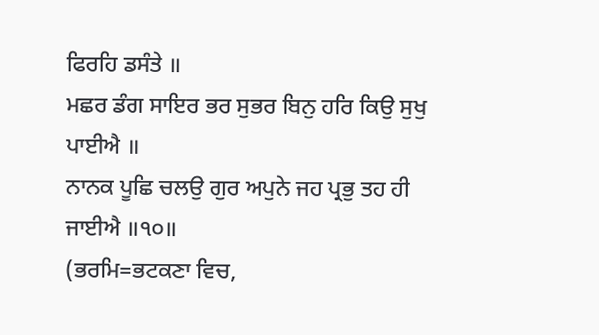ਫਿਰਹਿ ਡਸੰਤੇ ॥
ਮਛਰ ਡੰਗ ਸਾਇਰ ਭਰ ਸੁਭਰ ਬਿਨੁ ਹਰਿ ਕਿਉ ਸੁਖੁ ਪਾਈਐ ॥
ਨਾਨਕ ਪੂਛਿ ਚਲਉ ਗੁਰ ਅਪੁਨੇ ਜਹ ਪ੍ਰਭੁ ਤਹ ਹੀ ਜਾਈਐ ॥੧੦॥
(ਭਰਮਿ=ਭਟਕਣਾ ਵਿਚ,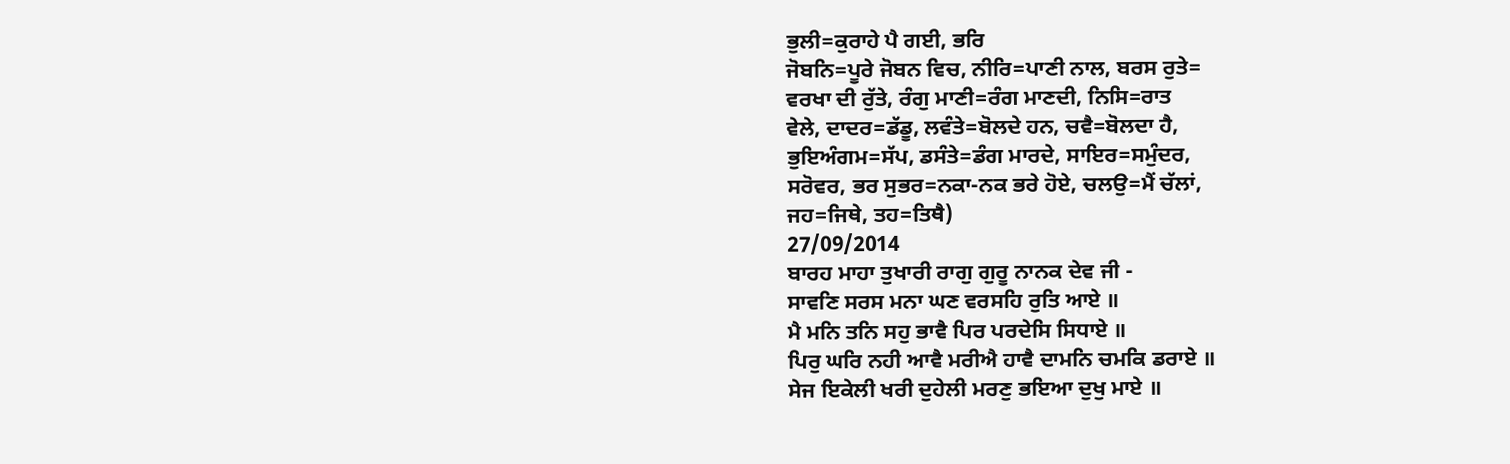ਭੁਲੀ=ਕੁਰਾਹੇ ਪੈ ਗਈ, ਭਰਿ
ਜੋਬਨਿ=ਪੂਰੇ ਜੋਬਨ ਵਿਚ, ਨੀਰਿ=ਪਾਣੀ ਨਾਲ, ਬਰਸ ਰੁਤੇ=
ਵਰਖਾ ਦੀ ਰੁੱਤੇ, ਰੰਗੁ ਮਾਣੀ=ਰੰਗ ਮਾਣਦੀ, ਨਿਸਿ=ਰਾਤ
ਵੇਲੇ, ਦਾਦਰ=ਡੱਡੂ, ਲਵੰਤੇ=ਬੋਲਦੇ ਹਨ, ਚਵੈ=ਬੋਲਦਾ ਹੈ,
ਭੁਇਅੰਗਮ=ਸੱਪ, ਡਸੰਤੇ=ਡੰਗ ਮਾਰਦੇ, ਸਾਇਰ=ਸਮੁੰਦਰ,
ਸਰੋਵਰ, ਭਰ ਸੁਭਰ=ਨਕਾ-ਨਕ ਭਰੇ ਹੋਏ, ਚਲਉ=ਮੈਂ ਚੱਲਾਂ,
ਜਹ=ਜਿਥੇ, ਤਹ=ਤਿਥੈ)
27/09/2014
ਬਾਰਹ ਮਾਹਾ ਤੁਖਾਰੀ ਰਾਗੁ ਗੁਰੂ ਨਾਨਕ ਦੇਵ ਜੀ -
ਸਾਵਣਿ ਸਰਸ ਮਨਾ ਘਣ ਵਰਸਹਿ ਰੁਤਿ ਆਏ ॥
ਮੈ ਮਨਿ ਤਨਿ ਸਹੁ ਭਾਵੈ ਪਿਰ ਪਰਦੇਸਿ ਸਿਧਾਏ ॥
ਪਿਰੁ ਘਰਿ ਨਹੀ ਆਵੈ ਮਰੀਐ ਹਾਵੈ ਦਾਮਨਿ ਚਮਕਿ ਡਰਾਏ ॥
ਸੇਜ ਇਕੇਲੀ ਖਰੀ ਦੁਹੇਲੀ ਮਰਣੁ ਭਇਆ ਦੁਖੁ ਮਾਏ ॥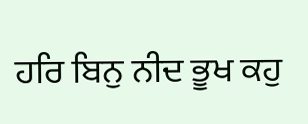ਹਰਿ ਬਿਨੁ ਨੀਦ ਭੂਖ ਕਹੁ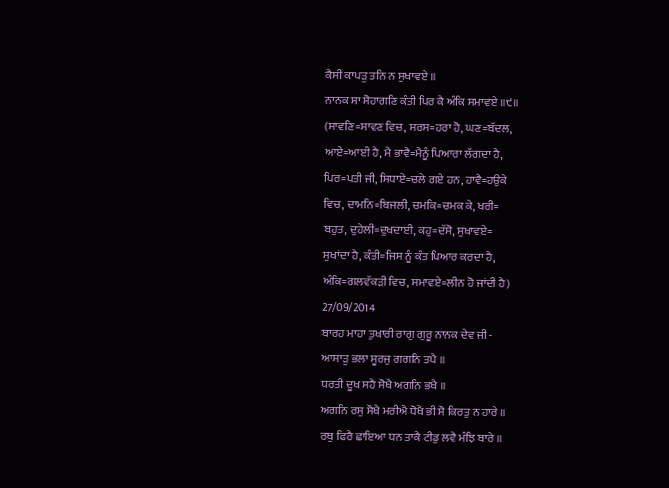ਕੈਸੀ ਕਾਪੜੁ ਤਨਿ ਨ ਸੁਖਾਵਏ ॥
ਨਾਨਕ ਸਾ ਸੋਹਾਗਣਿ ਕੰਤੀ ਪਿਰ ਕੈ ਅੰਕਿ ਸਮਾਵਏ ॥੯॥
(ਸਾਵਣਿ=ਸਾਵਣ ਵਿਚ, ਸਰਸ=ਹਰਾ ਹੋ, ਘਣ=ਬੱਦਲ,
ਆਏ=ਆਈ ਹੈ, ਮੈ ਭਾਵੈ=ਮੈਨੂੰ ਪਿਆਰਾ ਲੱਗਦਾ ਹੈ,
ਪਿਰ=ਪਤੀ ਜੀ, ਸਿਧਾਏ=ਚਲੇ ਗਏ ਹਨ, ਹਾਵੈ=ਹਉਕੇ
ਵਿਚ, ਦਾਮਨਿ=ਬਿਜਲੀ, ਚਮਕਿ=ਚਮਕ ਕੇ, ਖਰੀ=
ਬਹੁਤ, ਦੁਹੇਲੀ=ਦੁਖਦਾਈ, ਕਹੁ=ਦੱਸੋ, ਸੁਖਾਵਏ=
ਸੁਖਾਂਦਾ ਹੈ, ਕੰਤੀ=ਜਿਸ ਨੂੰ ਕੰਤ ਪਿਆਰ ਕਰਦਾ ਹੈ,
ਅੰਕਿ=ਗਲਵੱਕੜੀ ਵਿਚ, ਸਮਾਵਏ=ਲੀਨ ਹੋ ਜਾਂਦੀ ਹੈ)
27/09/2014
ਬਾਰਹ ਮਾਹਾ ਤੁਖਾਰੀ ਰਾਗੁ ਗੁਰੂ ਨਾਨਕ ਦੇਵ ਜੀ -
ਆਸਾੜੁ ਭਲਾ ਸੂਰਜੁ ਗਗਨਿ ਤਪੈ ॥
ਧਰਤੀ ਦੂਖ ਸਹੈ ਸੋਖੈ ਅਗਨਿ ਭਖੈ ॥
ਅਗਨਿ ਰਸੁ ਸੋਖੈ ਮਰੀਐ ਧੋਖੈ ਭੀ ਸੋ ਕਿਰਤੁ ਨ ਹਾਰੇ ॥
ਰਥੁ ਫਿਰੈ ਛਾਇਆ ਧਨ ਤਾਕੈ ਟੀਡੁ ਲਵੈ ਮੰਝਿ ਬਾਰੇ ॥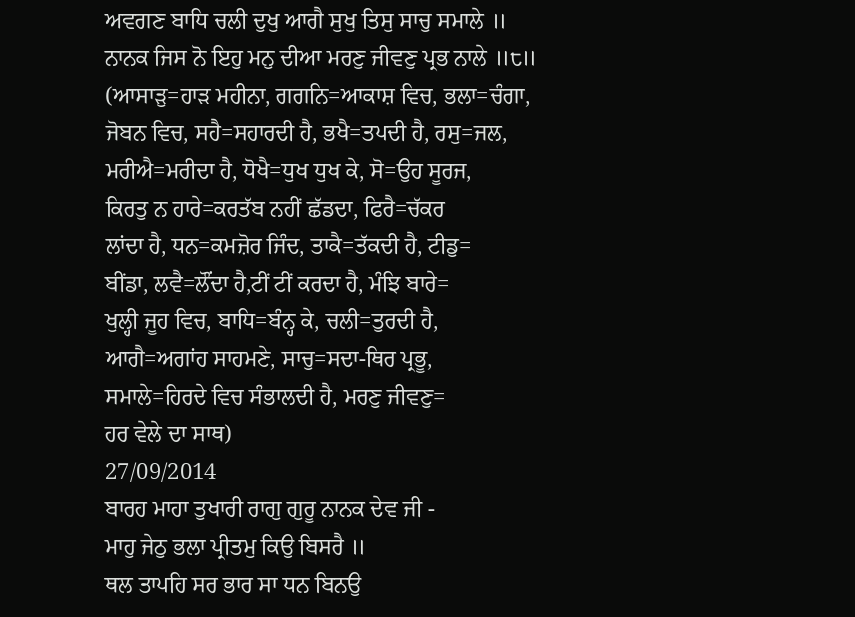ਅਵਗਣ ਬਾਧਿ ਚਲੀ ਦੁਖੁ ਆਗੈ ਸੁਖੁ ਤਿਸੁ ਸਾਚੁ ਸਮਾਲੇ ॥
ਨਾਨਕ ਜਿਸ ਨੋ ਇਹੁ ਮਨੁ ਦੀਆ ਮਰਣੁ ਜੀਵਣੁ ਪ੍ਰਭ ਨਾਲੇ ॥੮॥
(ਆਸਾੜੁ=ਹਾੜ ਮਹੀਨਾ, ਗਗਨਿ=ਆਕਾਸ਼ ਵਿਚ, ਭਲਾ=ਚੰਗਾ,
ਜੋਬਨ ਵਿਚ, ਸਹੈ=ਸਹਾਰਦੀ ਹੈ, ਭਖੈ=ਤਪਦੀ ਹੈ, ਰਸੁ=ਜਲ,
ਮਰੀਐ=ਮਰੀਦਾ ਹੈ, ਧੋਖੈ=ਧੁਖ ਧੁਖ ਕੇ, ਸੋ=ਉਹ ਸੂਰਜ,
ਕਿਰਤੁ ਨ ਹਾਰੇ=ਕਰਤੱਬ ਨਹੀਂ ਛੱਡਦਾ, ਫਿਰੈ=ਚੱਕਰ
ਲਾਂਦਾ ਹੈ, ਧਨ=ਕਮਜ਼ੋਰ ਜਿੰਦ, ਤਾਕੈ=ਤੱਕਦੀ ਹੈ, ਟੀਡੁ=
ਬੀਂਡਾ, ਲਵੈ=ਲੌਂਦਾ ਹੈ,ਟੀਂ ਟੀਂ ਕਰਦਾ ਹੈ, ਮੰਝਿ ਬਾਰੇ=
ਖੁਲ੍ਹੀ ਜੂਹ ਵਿਚ, ਬਾਧਿ=ਬੰਨ੍ਹ ਕੇ, ਚਲੀ=ਤੁਰਦੀ ਹੈ,
ਆਗੈ=ਅਗਾਂਹ ਸਾਹਮਣੇ, ਸਾਚੁ=ਸਦਾ-ਥਿਰ ਪ੍ਰਭੂ,
ਸਮਾਲੇ=ਹਿਰਦੇ ਵਿਚ ਸੰਭਾਲਦੀ ਹੈ, ਮਰਣੁ ਜੀਵਣੁ=
ਹਰ ਵੇਲੇ ਦਾ ਸਾਥ)
27/09/2014
ਬਾਰਹ ਮਾਹਾ ਤੁਖਾਰੀ ਰਾਗੁ ਗੁਰੂ ਨਾਨਕ ਦੇਵ ਜੀ -
ਮਾਹੁ ਜੇਠੁ ਭਲਾ ਪ੍ਰੀਤਮੁ ਕਿਉ ਬਿਸਰੈ ॥
ਥਲ ਤਾਪਹਿ ਸਰ ਭਾਰ ਸਾ ਧਨ ਬਿਨਉ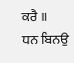ਕਰੈ ॥
ਧਨ ਬਿਨਉ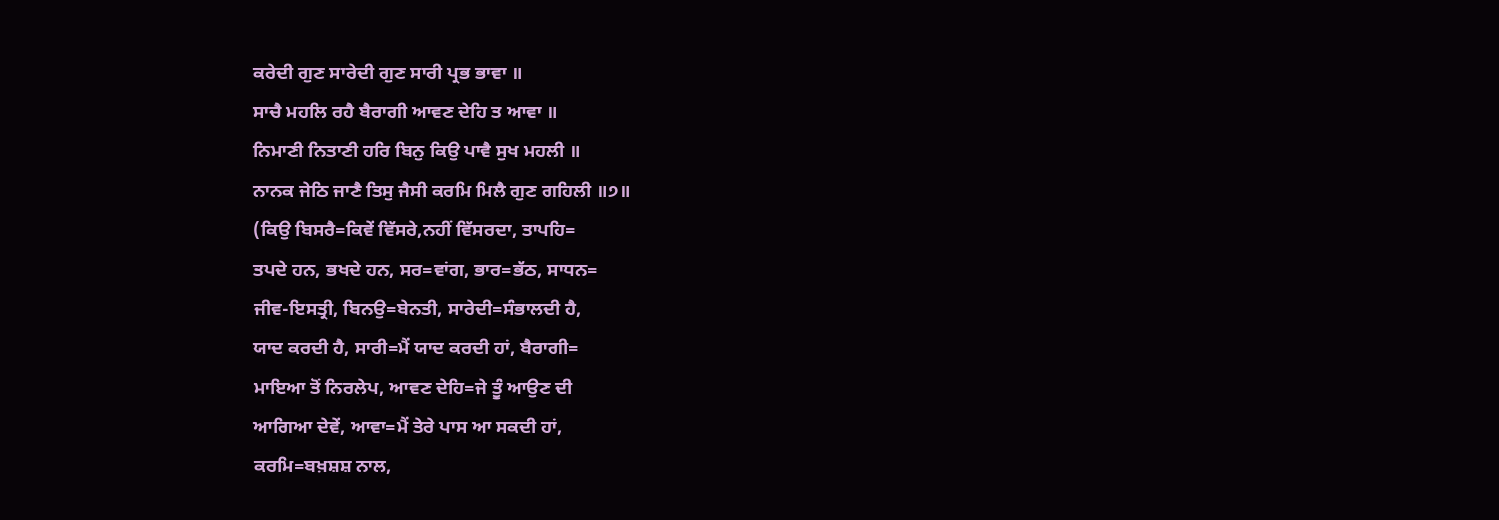ਕਰੇਦੀ ਗੁਣ ਸਾਰੇਦੀ ਗੁਣ ਸਾਰੀ ਪ੍ਰਭ ਭਾਵਾ ॥
ਸਾਚੈ ਮਹਲਿ ਰਹੈ ਬੈਰਾਗੀ ਆਵਣ ਦੇਹਿ ਤ ਆਵਾ ॥
ਨਿਮਾਣੀ ਨਿਤਾਣੀ ਹਰਿ ਬਿਨੁ ਕਿਉ ਪਾਵੈ ਸੁਖ ਮਹਲੀ ॥
ਨਾਨਕ ਜੇਠਿ ਜਾਣੈ ਤਿਸੁ ਜੈਸੀ ਕਰਮਿ ਮਿਲੈ ਗੁਣ ਗਹਿਲੀ ॥੭॥
(ਕਿਉ ਬਿਸਰੈ=ਕਿਵੇਂ ਵਿੱਸਰੇ,ਨਹੀਂ ਵਿੱਸਰਦਾ, ਤਾਪਹਿ=
ਤਪਦੇ ਹਨ, ਭਖਦੇ ਹਨ, ਸਰ=ਵਾਂਗ, ਭਾਰ=ਭੱਠ, ਸਾਧਨ=
ਜੀਵ-ਇਸਤ੍ਰੀ, ਬਿਨਉ=ਬੇਨਤੀ, ਸਾਰੇਦੀ=ਸੰਭਾਲਦੀ ਹੈ,
ਯਾਦ ਕਰਦੀ ਹੈ, ਸਾਰੀ=ਮੈਂ ਯਾਦ ਕਰਦੀ ਹਾਂ, ਬੈਰਾਗੀ=
ਮਾਇਆ ਤੋਂ ਨਿਰਲੇਪ, ਆਵਣ ਦੇਹਿ=ਜੇ ਤੂੰ ਆਉਣ ਦੀ
ਆਗਿਆ ਦੇਵੇਂ, ਆਵਾ=ਮੈਂ ਤੇਰੇ ਪਾਸ ਆ ਸਕਦੀ ਹਾਂ,
ਕਰਮਿ=ਬਖ਼ਸ਼ਸ਼ ਨਾਲ,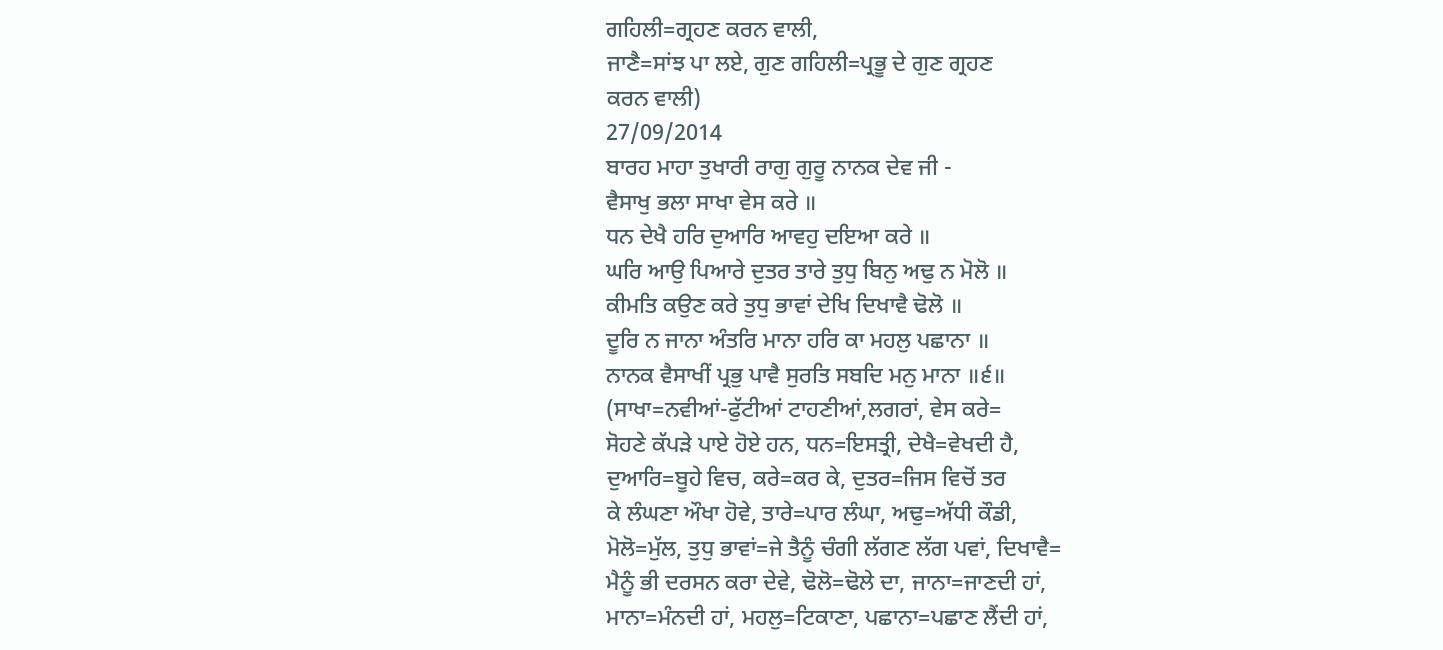ਗਹਿਲੀ=ਗ੍ਰਹਣ ਕਰਨ ਵਾਲੀ,
ਜਾਣੈ=ਸਾਂਝ ਪਾ ਲਏ, ਗੁਣ ਗਹਿਲੀ=ਪ੍ਰਭੂ ਦੇ ਗੁਣ ਗ੍ਰਹਣ
ਕਰਨ ਵਾਲੀ)
27/09/2014
ਬਾਰਹ ਮਾਹਾ ਤੁਖਾਰੀ ਰਾਗੁ ਗੁਰੂ ਨਾਨਕ ਦੇਵ ਜੀ -
ਵੈਸਾਖੁ ਭਲਾ ਸਾਖਾ ਵੇਸ ਕਰੇ ॥
ਧਨ ਦੇਖੈ ਹਰਿ ਦੁਆਰਿ ਆਵਹੁ ਦਇਆ ਕਰੇ ॥
ਘਰਿ ਆਉ ਪਿਆਰੇ ਦੁਤਰ ਤਾਰੇ ਤੁਧੁ ਬਿਨੁ ਅਢੁ ਨ ਮੋਲੋ ॥
ਕੀਮਤਿ ਕਉਣ ਕਰੇ ਤੁਧੁ ਭਾਵਾਂ ਦੇਖਿ ਦਿਖਾਵੈ ਢੋਲੋ ॥
ਦੂਰਿ ਨ ਜਾਨਾ ਅੰਤਰਿ ਮਾਨਾ ਹਰਿ ਕਾ ਮਹਲੁ ਪਛਾਨਾ ॥
ਨਾਨਕ ਵੈਸਾਖੀਂ ਪ੍ਰਭੁ ਪਾਵੈ ਸੁਰਤਿ ਸਬਦਿ ਮਨੁ ਮਾਨਾ ॥੬॥
(ਸਾਖਾ=ਨਵੀਆਂ-ਫੁੱਟੀਆਂ ਟਾਹਣੀਆਂ,ਲਗਰਾਂ, ਵੇਸ ਕਰੇ=
ਸੋਹਣੇ ਕੱਪੜੇ ਪਾਏ ਹੋਏ ਹਨ, ਧਨ=ਇਸਤ੍ਰੀ, ਦੇਖੈ=ਵੇਖਦੀ ਹੈ,
ਦੁਆਰਿ=ਬੂਹੇ ਵਿਚ, ਕਰੇ=ਕਰ ਕੇ, ਦੁਤਰ=ਜਿਸ ਵਿਚੋਂ ਤਰ
ਕੇ ਲੰਘਣਾ ਔਖਾ ਹੋਵੇ, ਤਾਰੇ=ਪਾਰ ਲੰਘਾ, ਅਢੁ=ਅੱਧੀ ਕੌਡੀ,
ਮੋਲੋ=ਮੁੱਲ, ਤੁਧੁ ਭਾਵਾਂ=ਜੇ ਤੈਨੂੰ ਚੰਗੀ ਲੱਗਣ ਲੱਗ ਪਵਾਂ, ਦਿਖਾਵੈ=
ਮੈਨੂੰ ਭੀ ਦਰਸਨ ਕਰਾ ਦੇਵੇ, ਢੋਲੋ=ਢੋਲੇ ਦਾ, ਜਾਨਾ=ਜਾਣਦੀ ਹਾਂ,
ਮਾਨਾ=ਮੰਨਦੀ ਹਾਂ, ਮਹਲੁ=ਟਿਕਾਣਾ, ਪਛਾਨਾ=ਪਛਾਣ ਲੈਂਦੀ ਹਾਂ,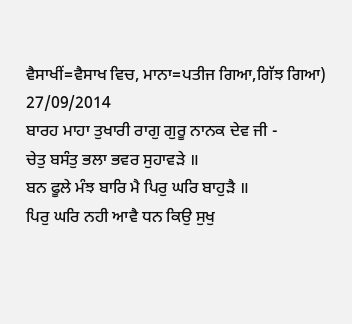ਵੈਸਾਖੀਂ=ਵੈਸਾਖ ਵਿਚ, ਮਾਨਾ=ਪਤੀਜ ਗਿਆ,ਗਿੱਝ ਗਿਆ)
27/09/2014
ਬਾਰਹ ਮਾਹਾ ਤੁਖਾਰੀ ਰਾਗੁ ਗੁਰੂ ਨਾਨਕ ਦੇਵ ਜੀ -
ਚੇਤੁ ਬਸੰਤੁ ਭਲਾ ਭਵਰ ਸੁਹਾਵੜੇ ॥
ਬਨ ਫੂਲੇ ਮੰਝ ਬਾਰਿ ਮੈ ਪਿਰੁ ਘਰਿ ਬਾਹੁੜੈ ॥
ਪਿਰੁ ਘਰਿ ਨਹੀ ਆਵੈ ਧਨ ਕਿਉ ਸੁਖੁ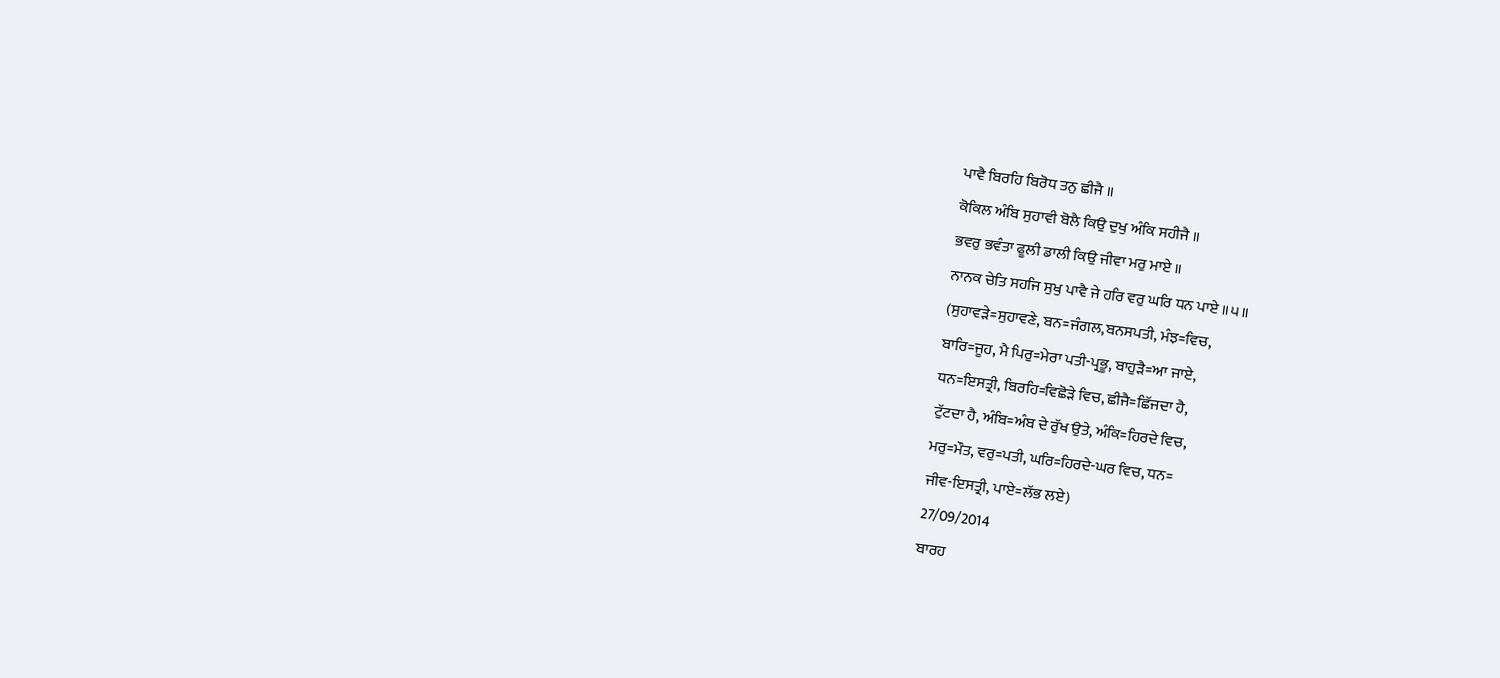ਪਾਵੈ ਬਿਰਹਿ ਬਿਰੋਧ ਤਨੁ ਛੀਜੈ ॥
ਕੋਕਿਲ ਅੰਬਿ ਸੁਹਾਵੀ ਬੋਲੈ ਕਿਉ ਦੁਖੁ ਅੰਕਿ ਸਹੀਜੈ ॥
ਭਵਰੁ ਭਵੰਤਾ ਫੂਲੀ ਡਾਲੀ ਕਿਉ ਜੀਵਾ ਮਰੁ ਮਾਏ ॥
ਨਾਨਕ ਚੇਤਿ ਸਹਜਿ ਸੁਖੁ ਪਾਵੈ ਜੇ ਹਰਿ ਵਰੁ ਘਰਿ ਧਨ ਪਾਏ ॥੫॥
(ਸੁਹਾਵੜੇ=ਸੁਹਾਵਣੇ, ਬਨ=ਜੰਗਲ,ਬਨਸਪਤੀ, ਮੰਝ=ਵਿਚ,
ਬਾਰਿ=ਜੂਹ, ਮੈ ਪਿਰੁ=ਮੇਰਾ ਪਤੀ-ਪ੍ਰਭੂ, ਬਾਹੁੜੈ=ਆ ਜਾਏ,
ਧਨ=ਇਸਤ੍ਰੀ, ਬਿਰਹਿ=ਵਿਛੋੜੇ ਵਿਚ, ਛੀਜੈ=ਛਿੱਜਦਾ ਹੈ,
ਟੁੱਟਦਾ ਹੈ, ਅੰਬਿ=ਅੰਬ ਦੇ ਰੁੱਖ ਉਤੇ, ਅੰਕਿ=ਹਿਰਦੇ ਵਿਚ,
ਮਰੁ=ਮੌਤ, ਵਰੁ=ਪਤੀ, ਘਰਿ=ਹਿਰਦੇ-ਘਰ ਵਿਚ, ਧਨ=
ਜੀਵ-ਇਸਤ੍ਰੀ, ਪਾਏ=ਲੱਭ ਲਏ)
27/09/2014
ਬਾਰਹ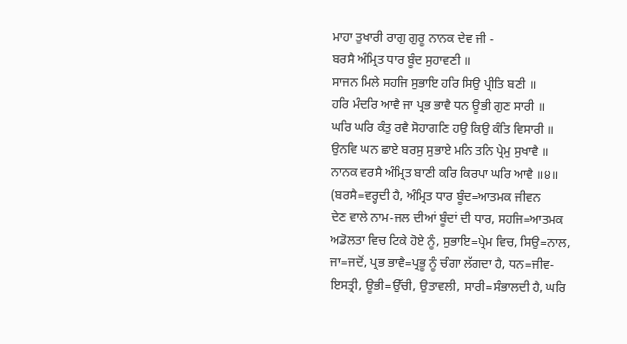ਮਾਹਾ ਤੁਖਾਰੀ ਰਾਗੁ ਗੁਰੂ ਨਾਨਕ ਦੇਵ ਜੀ -
ਬਰਸੈ ਅੰਮ੍ਰਿਤ ਧਾਰ ਬੂੰਦ ਸੁਹਾਵਣੀ ॥
ਸਾਜਨ ਮਿਲੇ ਸਹਜਿ ਸੁਭਾਇ ਹਰਿ ਸਿਉ ਪ੍ਰੀਤਿ ਬਣੀ ॥
ਹਰਿ ਮੰਦਰਿ ਆਵੈ ਜਾ ਪ੍ਰਭ ਭਾਵੈ ਧਨ ਊਭੀ ਗੁਣ ਸਾਰੀ ॥
ਘਰਿ ਘਰਿ ਕੰਤੁ ਰਵੈ ਸੋਹਾਗਣਿ ਹਉ ਕਿਉ ਕੰਤਿ ਵਿਸਾਰੀ ॥
ਉਨਵਿ ਘਨ ਛਾਏ ਬਰਸੁ ਸੁਭਾਏ ਮਨਿ ਤਨਿ ਪ੍ਰੇਮੁ ਸੁਖਾਵੈ ॥
ਨਾਨਕ ਵਰਸੈ ਅੰਮ੍ਰਿਤ ਬਾਣੀ ਕਰਿ ਕਿਰਪਾ ਘਰਿ ਆਵੈ ॥੪॥
(ਬਰਸੈ=ਵਰ੍ਹਦੀ ਹੈ, ਅੰਮ੍ਰਿਤ ਧਾਰ ਬੂੰਦ=ਆਤਮਕ ਜੀਵਨ
ਦੇਣ ਵਾਲੇ ਨਾਮ-ਜਲ ਦੀਆਂ ਬੂੰਦਾਂ ਦੀ ਧਾਰ, ਸਹਜਿ=ਆਤਮਕ
ਅਡੋਲਤਾ ਵਿਚ ਟਿਕੇ ਹੋਏ ਨੂੰ, ਸੁਭਾਇ=ਪ੍ਰੇਮ ਵਿਚ, ਸਿਉ=ਨਾਲ,
ਜਾ=ਜਦੋਂ, ਪ੍ਰਭ ਭਾਵੈ=ਪ੍ਰਭੂ ਨੂੰ ਚੰਗਾ ਲੱਗਦਾ ਹੈ, ਧਨ=ਜੀਵ-
ਇਸਤ੍ਰੀ, ਊਭੀ=ਉੱਚੀ, ਉਤਾਵਲੀ, ਸਾਰੀ=ਸੰਭਾਲਦੀ ਹੈ, ਘਰਿ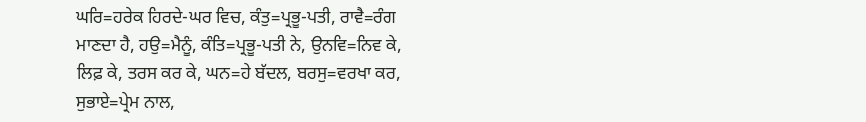ਘਰਿ=ਹਰੇਕ ਹਿਰਦੇ-ਘਰ ਵਿਚ, ਕੰਤੁ=ਪ੍ਰਭੂ-ਪਤੀ, ਰਾਵੈ=ਰੰਗ
ਮਾਣਦਾ ਹੈ, ਹਉ=ਮੈਨੂੰ, ਕੰਤਿ=ਪ੍ਰਭੂ-ਪਤੀ ਨੇ, ਉਨਵਿ=ਨਿਵ ਕੇ,
ਲਿਫ਼ ਕੇ, ਤਰਸ ਕਰ ਕੇ, ਘਨ=ਹੇ ਬੱਦਲ, ਬਰਸੁ=ਵਰਖਾ ਕਰ,
ਸੁਭਾਏ=ਪ੍ਰੇਮ ਨਾਲ,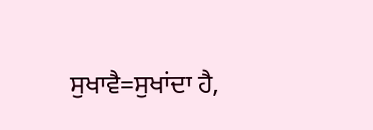ਸੁਖਾਵੈ=ਸੁਖਾਂਦਾ ਹੈ,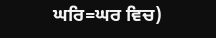ਘਰਿ=ਘਰ ਵਿਚ)